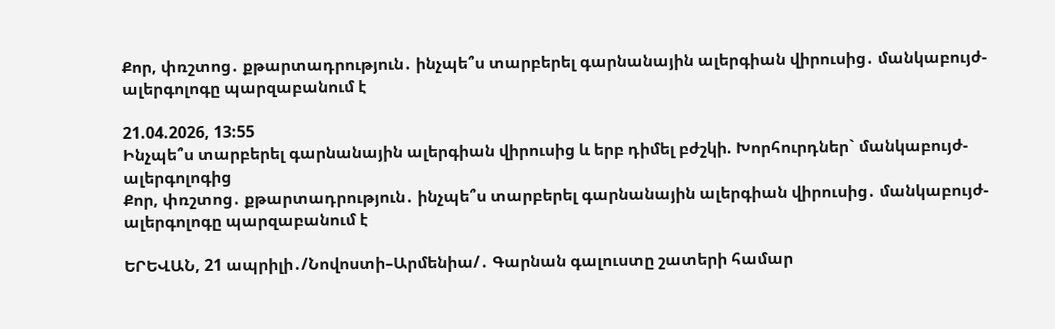Քոր, փռշտոց․ քթարտադրություն․ ինչպե՞ս տարբերել գարնանային ալերգիան վիրուսից․ մանկաբույժ-ալերգոլոգը պարզաբանում է

21.04.2026, 13:55
Ինչպե՞ս տարբերել գարնանային ալերգիան վիրուսից և երբ դիմել բժշկի. Խորհուրդներ` մանկաբույժ-ալերգոլոգից
Քոր, փռշտոց․ քթարտադրություն․ ինչպե՞ս տարբերել գարնանային ալերգիան վիրուսից․ մանկաբույժ-ալերգոլոգը պարզաբանում է

ԵՐԵՎԱՆ, 21 ապրիլի․/Նովոստի–Արմենիա/․ Գարնան գալուստը շատերի համար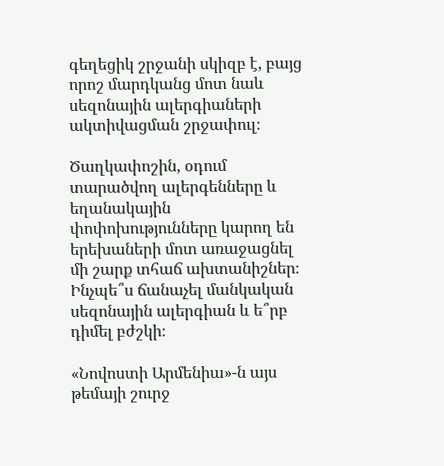գեղեցիկ շրջանի սկիզբ է, բայց որոշ մարդկանց մոտ նաև սեզոնային ալերգիաների ակտիվացման շրջափուլ։

Ծաղկափոշին, օդում տարածվող ալերգենները և եղանակային փոփոխությունները կարող են երեխաների մոտ առաջացնել մի շարք տհաճ ախտանիշներ։ Ինչպե՞ս ճանաչել մանկական սեզոնային ալերգիան և ե՞րբ դիմել բժշկի։

«Նովոստի Արմենիա»-ն այս թեմայի շուրջ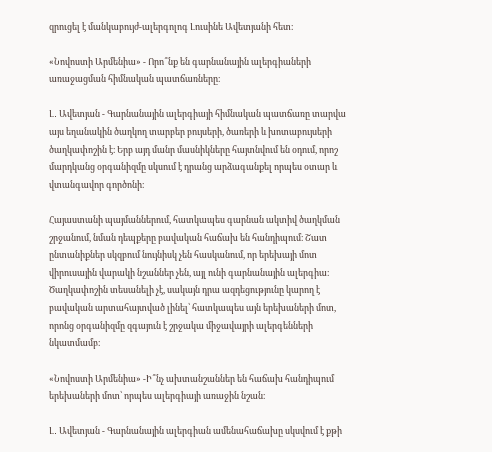զրուցել է մանկաբույժ-ալերգոլոգ Լուսինե Ավետյանի հետ։

«Նովոստի Արմենիա» - Որո՞նք են գարնանային ալերգիաների առաջացման հիմնական պատճառները։

Լ․ Ավետյան - Գարնանային ալերգիայի հիմնական պատճառը տարվա այս եղանակին ծաղկող տարբեր բույսերի, ծառերի և խոտաբույսերի ծաղկափոշին է։ Երբ այդ մանր մասնիկները հայտնվում են օդում, որոշ մարդկանց օրգանիզմը սկսում է դրանց արձագանքել որպես օտար և վտանգավոր գործոնի։

Հայաստանի պայմաններում, հատկապես գարնան ակտիվ ծաղկման շրջանում, նման դեպքերը բավական հաճախ են հանդիպում։ Շատ ընտանիքներ սկզբում նույնիսկ չեն հասկանում, որ երեխայի մոտ վիրուսային վարակի նշաններ չեն, այլ ունի գարնանային ալերգիա։ Ծաղկափոշին տեսանելի չէ, սակայն դրա ազդեցությունը կարող է բավական արտահայտված լինել՝ հատկապես այն երեխաների մոտ, որոնց օրգանիզմը զգայուն է շրջակա միջավայրի ալերգենների նկատմամբ։

«Նովոստի Արմենիա» -Ի՞նչ ախտանշաններ են հաճախ հանդիպում երեխաների մոտ՝ որպես ալերգիայի առաջին նշան։

Լ․ Ավետյան - Գարնանային ալերգիան ամենահաճախը սկսվում է քթի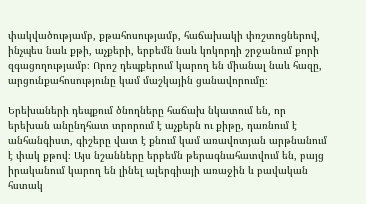փակվածությամբ, քթահոսությամբ, հաճախակի փռշտոցներով, ինչպես նաև քթի, աչքերի, երբեմն նաև կոկորդի շրջանում քորի զգացողությամբ։ Որոշ դեպքերում կարող են միանալ նաև հազը, արցունքահոսությունը կամ մաշկային ցանավորումը։

Երեխաների դեպքում ծնողները հաճախ նկատում են, որ երեխան անընդհատ տրորում է աչքերն ու քիթը, դառնում է անհանգիստ, գիշերը վատ է քնում կամ առավոտյան արթնանում է փակ քթով։ Այս նշանները երբեմն թերագնահատվում են, բայց իրականում կարող են լինել ալերգիայի առաջին և բավական հստակ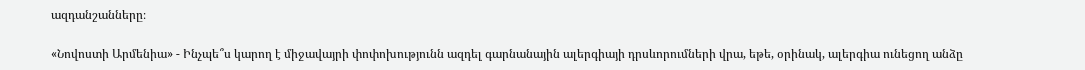ազդանշանները։

«Նովոստի Արմենիա» - Ինչպե՞ս կարող է միջավայրի փոփոխությունն ազդել գարնանային ալերգիայի դրսևորումների վրա, եթե, օրինակ, ալերգիա ունեցող անձը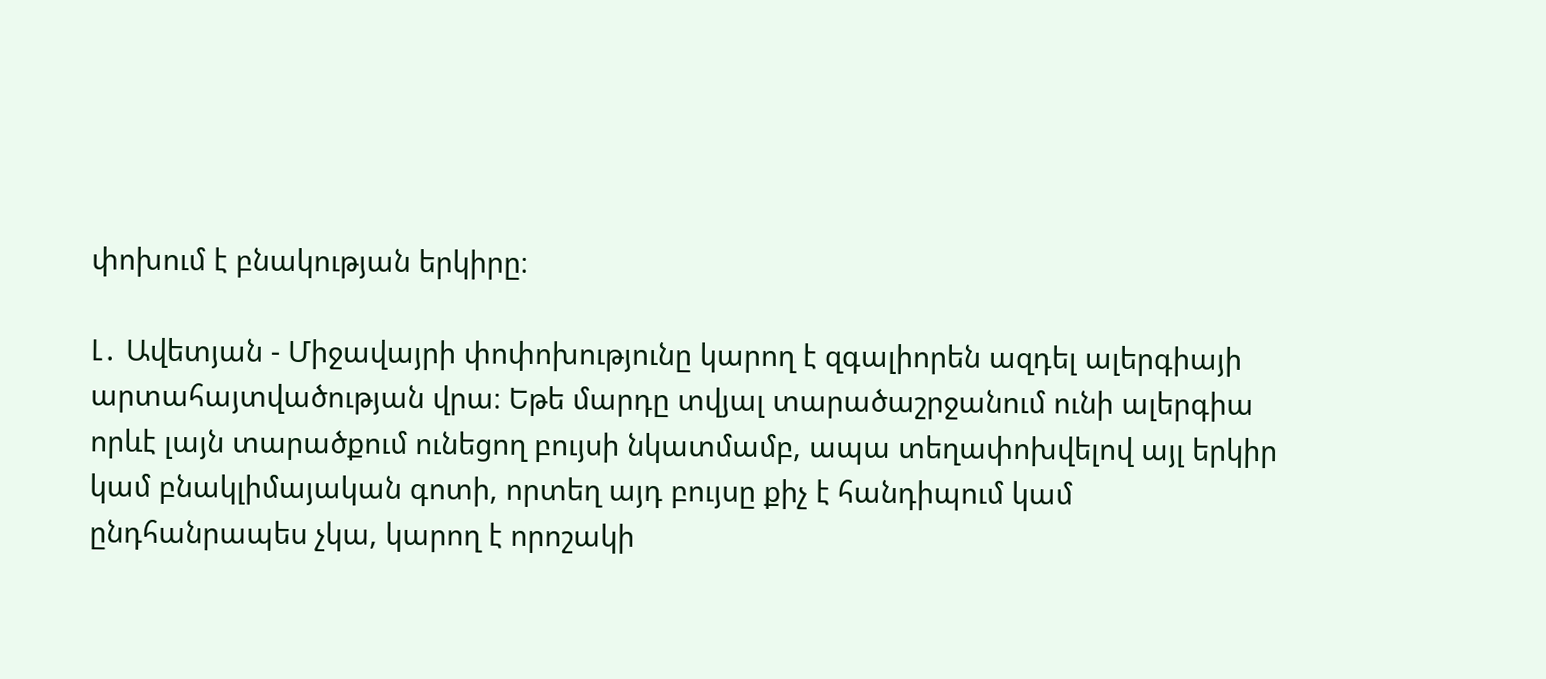փոխում է բնակության երկիրը։

Լ․ Ավետյան - Միջավայրի փոփոխությունը կարող է զգալիորեն ազդել ալերգիայի արտահայտվածության վրա։ Եթե մարդը տվյալ տարածաշրջանում ունի ալերգիա որևէ լայն տարածքում ունեցող բույսի նկատմամբ, ապա տեղափոխվելով այլ երկիր կամ բնակլիմայական գոտի, որտեղ այդ բույսը քիչ է հանդիպում կամ ընդհանրապես չկա, կարող է որոշակի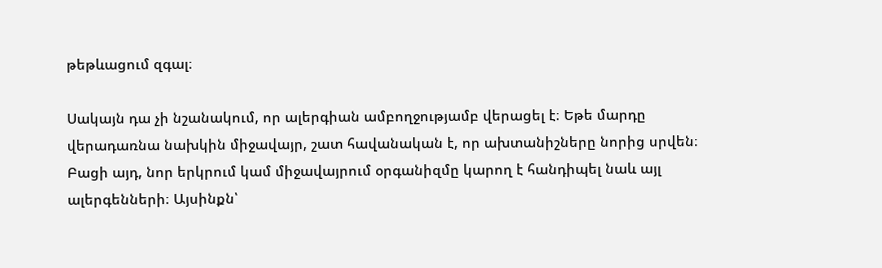թեթևացում զգալ։

Սակայն դա չի նշանակում, որ ալերգիան ամբողջությամբ վերացել է։ Եթե մարդը վերադառնա նախկին միջավայր, շատ հավանական է, որ ախտանիշները նորից սրվեն։ Բացի այդ, նոր երկրում կամ միջավայրում օրգանիզմը կարող է հանդիպել նաև այլ ալերգենների։ Այսինքն՝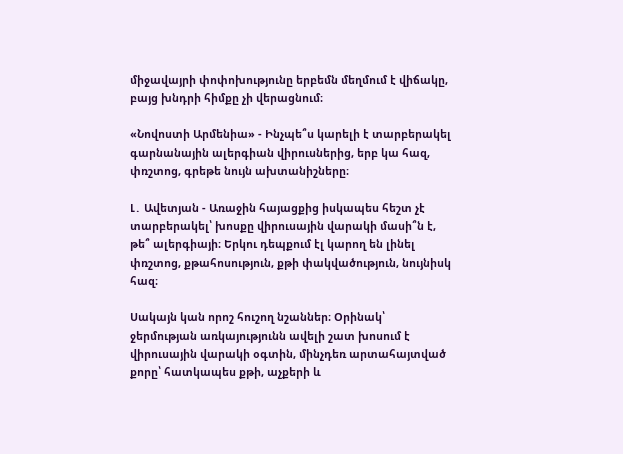միջավայրի փոփոխությունը երբեմն մեղմում է վիճակը, բայց խնդրի հիմքը չի վերացնում։

«Նովոստի Արմենիա» - Ինչպե՞ս կարելի է տարբերակել գարնանային ալերգիան վիրուսներից, երբ կա հազ, փռշտոց, գրեթե նույն ախտանիշները։

Լ․ Ավետյան - Առաջին հայացքից իսկապես հեշտ չէ տարբերակել՝ խոսքը վիրուսային վարակի մասի՞ն է, թե՞ ալերգիայի։ Երկու դեպքում էլ կարող են լինել փռշտոց, քթահոսություն, քթի փակվածություն, նույնիսկ հազ։

Սակայն կան որոշ հուշող նշաններ։ Օրինակ՝ ջերմության առկայությունն ավելի շատ խոսում է վիրուսային վարակի օգտին, մինչդեռ արտահայտված քորը՝ հատկապես քթի, աչքերի և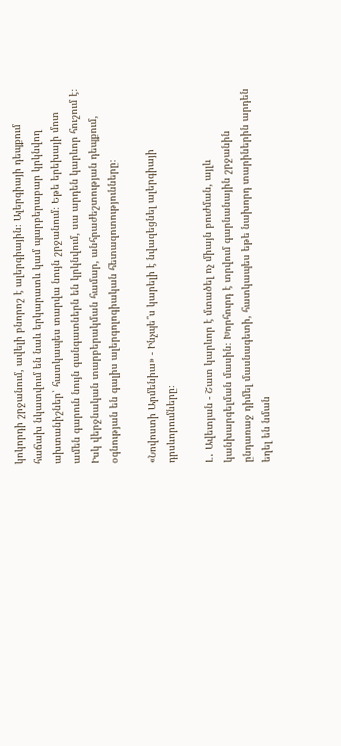կոկորդի շրջանում, ավելի բնորոշ է ալերգիային։ Ալերգիայի դեպքում հաճախ նկատվում են նաև երկարատև կամ պարբերաբար կրկնվող ախտանիշներ՝ հատկապես տարվա նույն շրջանում։ Եթե երեխայի մոտ ամեն գարուն նույն գանգատներն են կրկնվում, սա արդեն կարևոր հուշում է։ Իսկ վերջնական տարբերակման համար, անհրաժեշտության դեպքում, օգնության են գալիս ալերգոլոգիական հետազոտությունները։

«Նովոստի Արմենիա» - Ինչպե՞ս կարելի է նվազեցնել ալերգիայի դրսևորումները։

Լ․ Ավետյան - Շատ կարևոր է մտածել ոչ միայն բուժման, այլև կանխարգելման մասին։ Խորհուրդ է տրվում գարնանային շրջանին ընդառաջ դիմել մասնագետի, հատկապես եթե նախորդ տարիներին արդեն եղել են նման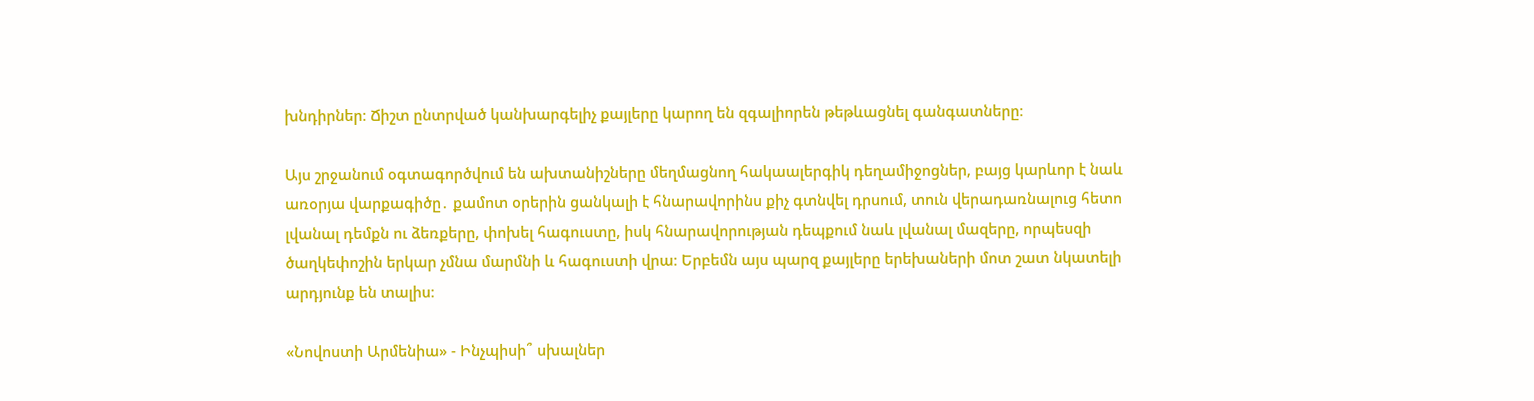խնդիրներ։ Ճիշտ ընտրված կանխարգելիչ քայլերը կարող են զգալիորեն թեթևացնել գանգատները։

Այս շրջանում օգտագործվում են ախտանիշները մեղմացնող հակաալերգիկ դեղամիջոցներ, բայց կարևոր է նաև առօրյա վարքագիծը․ քամոտ օրերին ցանկալի է հնարավորինս քիչ գտնվել դրսում, տուն վերադառնալուց հետո լվանալ դեմքն ու ձեռքերը, փոխել հագուստը, իսկ հնարավորության դեպքում նաև լվանալ մազերը, որպեսզի ծաղկեփոշին երկար չմնա մարմնի և հագուստի վրա։ Երբեմն այս պարզ քայլերը երեխաների մոտ շատ նկատելի արդյունք են տալիս։

«Նովոստի Արմենիա» - Ինչպիսի՞ սխալներ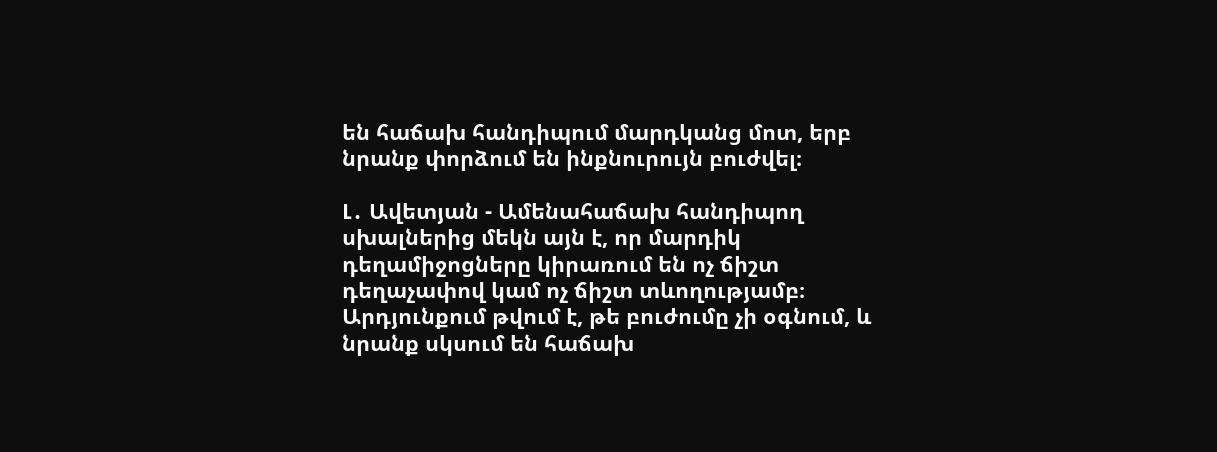են հաճախ հանդիպում մարդկանց մոտ, երբ նրանք փորձում են ինքնուրույն բուժվել։

Լ․ Ավետյան - Ամենահաճախ հանդիպող սխալներից մեկն այն է, որ մարդիկ դեղամիջոցները կիրառում են ոչ ճիշտ դեղաչափով կամ ոչ ճիշտ տևողությամբ։ Արդյունքում թվում է, թե բուժումը չի օգնում, և նրանք սկսում են հաճախ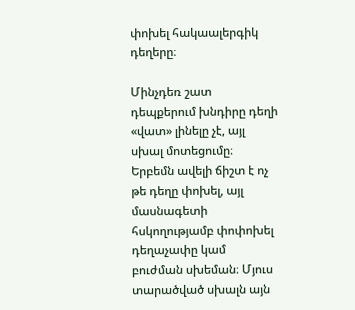փոխել հակաալերգիկ դեղերը։

Մինչդեռ շատ դեպքերում խնդիրը դեղի «վատ» լինելը չէ, այլ սխալ մոտեցումը։ Երբեմն ավելի ճիշտ է ոչ թե դեղը փոխել, այլ մասնագետի հսկողությամբ փոփոխել դեղաչափը կամ բուժման սխեման։ Մյուս տարածված սխալն այն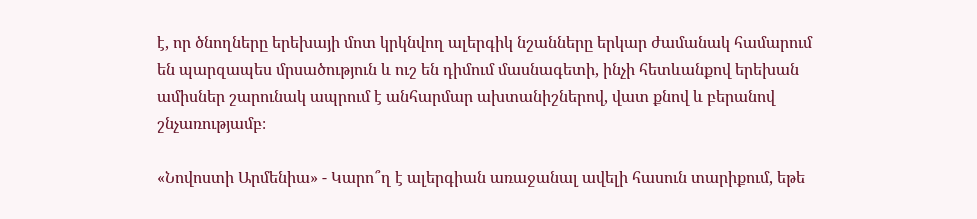է, որ ծնողները երեխայի մոտ կրկնվող ալերգիկ նշանները երկար ժամանակ համարում են պարզապես մրսածություն և ուշ են դիմում մասնագետի, ինչի հետևանքով երեխան ամիսներ շարունակ ապրում է անհարմար ախտանիշներով, վատ քնով և բերանով շնչառությամբ։

«Նովոստի Արմենիա» - Կարո՞ղ է ալերգիան առաջանալ ավելի հասուն տարիքում, եթե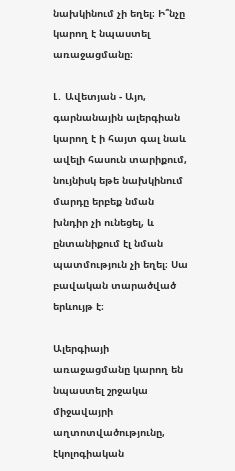նախկինում չի եղել։ Ի՞նչը կարող է նպաստել առաջացմանը։

Լ․ Ավետյան - Այո, գարնանային ալերգիան կարող է ի հայտ գալ նաև ավելի հասուն տարիքում, նույնիսկ եթե նախկինում մարդը երբեք նման խնդիր չի ունեցել, և ընտանիքում էլ նման պատմություն չի եղել։ Սա բավական տարածված երևույթ է։

Ալերգիայի առաջացմանը կարող են նպաստել շրջակա միջավայրի աղտոտվածությունը, էկոլոգիական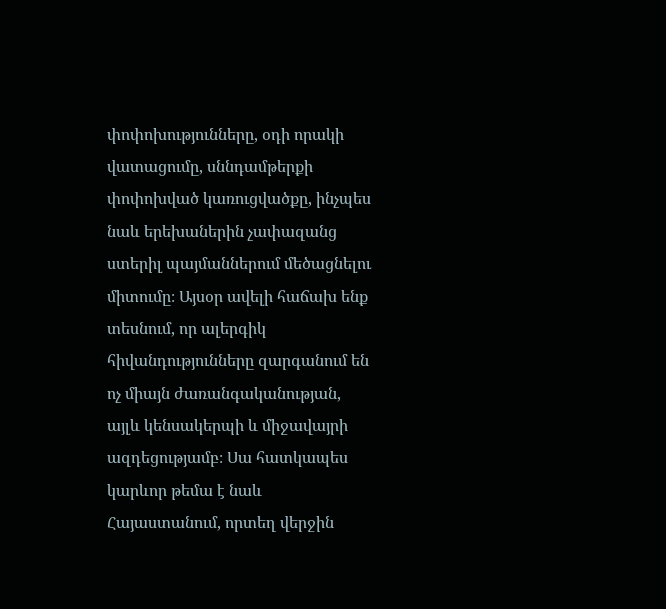փոփոխությունները, օդի որակի վատացումը, սննդամթերքի փոփոխված կառուցվածքը, ինչպես նաև երեխաներին չափազանց ստերիլ պայմաններում մեծացնելու միտումը։ Այսօր ավելի հաճախ ենք տեսնում, որ ալերգիկ հիվանդությունները զարգանում են ոչ միայն ժառանգականության, այլև կենսակերպի և միջավայրի ազդեցությամբ։ Սա հատկապես կարևոր թեմա է նաև Հայաստանում, որտեղ վերջին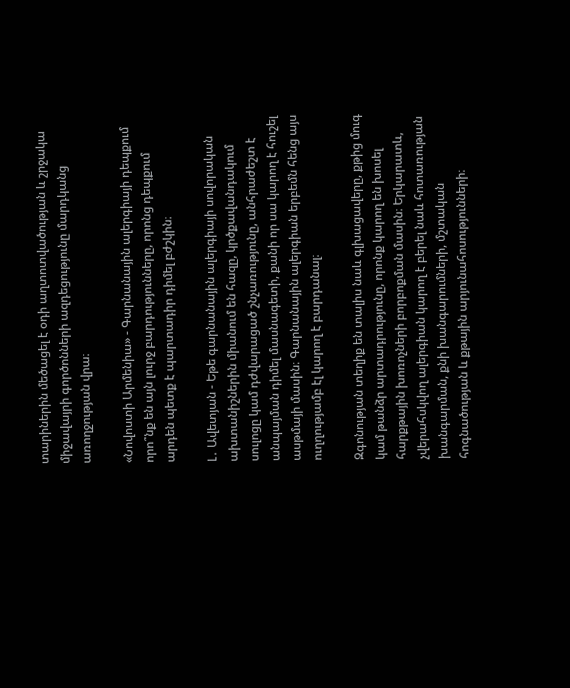տարիներին մեծացել է օդի աղտոտվածության և շրջակա միջավայրի գործոնների ազդեցությունը մարդկանց առողջության վրա։

«Նովոստի Արմենիա» - Գարնանային ալերգիայի դեպքում որո՞նք են այն լուրջ բարդությունները, որոնց դեպքում արդեն պետք է պարտադիր դիմել բժշկին։

Լ․ Ավետյան - Եթե գարնանային ալերգիայի սովորական ախտանիշներին միանում են հազը, կրծքավանդակում սուլոցը կամ դժվարացած շնչառությունը, անհրաժեշտ է անպայման դիմել մասնագետի, քանի որ սա կարող է հուշել ասթմայի մասին։ Գարնանային ալերգիան երբեմն հենց այս ուղղությամբ էլ կարող է բարդանալ։

Զգոնության տեղիք են տալիս նաև գլխացավերը, քթից մուգ կամ թանձր արտադրությունը, որոնք կարող են խոսել հարքթային խոռոչների բորբոքման մասին։ Երկարատև, չվերահսկվող ալերգիան կարող է բերել նաև հոտառության խանգարման, քնի խանգարումների, մշտական հոգնածության և քթային արյունահոսությունների։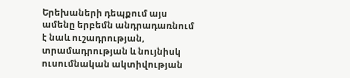Երեխաների դեպքում այս ամենը երբեմն անդրադառնում է նաև ուշադրության, տրամադրության և նույնիսկ ուսումնական ակտիվության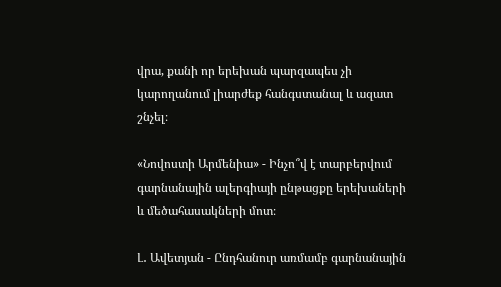վրա, քանի որ երեխան պարզապես չի կարողանում լիարժեք հանգստանալ և ազատ շնչել։

«Նովոստի Արմենիա» - Ինչո՞վ է տարբերվում գարնանային ալերգիայի ընթացքը երեխաների և մեծահասակների մոտ։

Լ․ Ավետյան - Ընդհանուր առմամբ գարնանային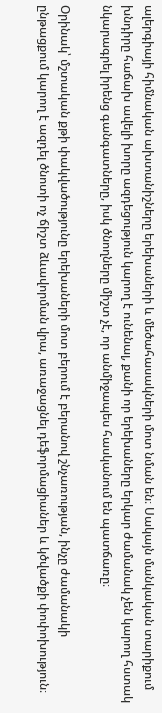ալերգիայի հիմնական ախտանիշները երեխաների և մեծահասակների մոտ նման են։ Սակայն մանկական տարիքում խնդիրը հաճախ ավելի խորը ազդեցություն կարող է ունենալ, քանի որ երեխաները երկար ժամանակ չեն կարող հստակ նկարագրել իրենց գանգատները, իսկ ծնողները միշտ չէ, որ անմիջապես հասկանում են պատճառը։

Օրինակ՝ մշտական քթի փակվածությունը երեխաների մոտ բերում է բերանով շնչառության, ինչը ժամանակի ընթացքում կարող է ազդել ծնոտի ոչ ճիշտ ձևավորման վրա, առաջացնել դեֆորմացիաներ և կծվածքի փոփոխություն։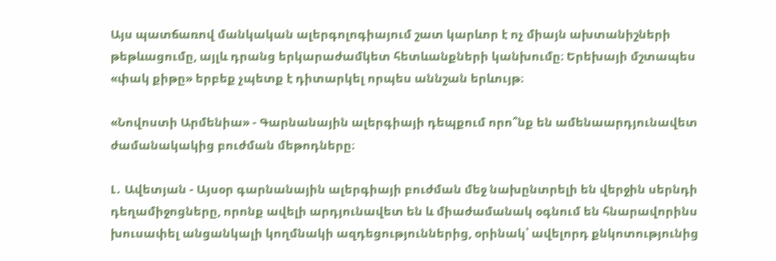Այս պատճառով մանկական ալերգոլոգիայում շատ կարևոր է ոչ միայն ախտանիշների թեթևացումը, այլև դրանց երկարաժամկետ հետևանքների կանխումը։ Երեխայի մշտապես «փակ քիթը» երբեք չպետք է դիտարկել որպես աննշան երևույթ։

«Նովոստի Արմենիա» - Գարնանային ալերգիայի դեպքում որո՞նք են ամենաարդյունավետ ժամանակակից բուժման մեթոդները։

Լ․ Ավետյան - Այսօր գարնանային ալերգիայի բուժման մեջ նախընտրելի են վերջին սերնդի դեղամիջոցները, որոնք ավելի արդյունավետ են և միաժամանակ օգնում են հնարավորինս խուսափել անցանկալի կողմնակի ազդեցություններից, օրինակ՝ ավելորդ քնկոտությունից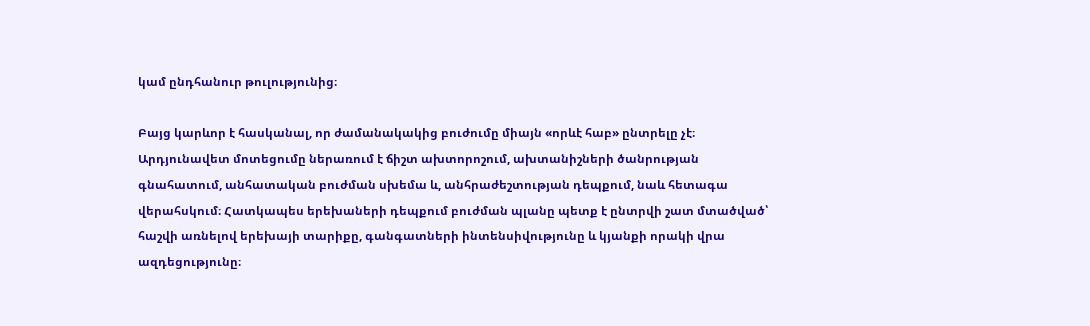կամ ընդհանուր թուլությունից։

Բայց կարևոր է հասկանալ, որ ժամանակակից բուժումը միայն «որևէ հաբ» ընտրելը չէ։ Արդյունավետ մոտեցումը ներառում է ճիշտ ախտորոշում, ախտանիշների ծանրության գնահատում, անհատական բուժման սխեմա և, անհրաժեշտության դեպքում, նաև հետագա վերահսկում։ Հատկապես երեխաների դեպքում բուժման պլանը պետք է ընտրվի շատ մտածված՝ հաշվի առնելով երեխայի տարիքը, գանգատների ինտենսիվությունը և կյանքի որակի վրա ազդեցությունը։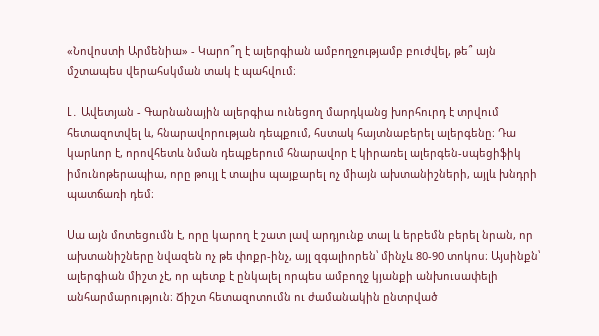«Նովոստի Արմենիա» - Կարո՞ղ է ալերգիան ամբողջությամբ բուժվել, թե՞ այն մշտապես վերահսկման տակ է պահվում։

Լ․ Ավետյան - Գարնանային ալերգիա ունեցող մարդկանց խորհուրդ է տրվում հետազոտվել և, հնարավորության դեպքում, հստակ հայտնաբերել ալերգենը։ Դա կարևոր է, որովհետև նման դեպքերում հնարավոր է կիրառել ալերգեն-սպեցիֆիկ իմունոթերապիա, որը թույլ է տալիս պայքարել ոչ միայն ախտանիշների, այլև խնդրի պատճառի դեմ։

Սա այն մոտեցումն է, որը կարող է շատ լավ արդյունք տալ և երբեմն բերել նրան, որ ախտանիշները նվազեն ոչ թե փոքր-ինչ, այլ զգալիորեն՝ մինչև 80-90 տոկոս։ Այսինքն՝ ալերգիան միշտ չէ, որ պետք է ընկալել որպես ամբողջ կյանքի անխուսափելի անհարմարություն։ Ճիշտ հետազոտումն ու ժամանակին ընտրված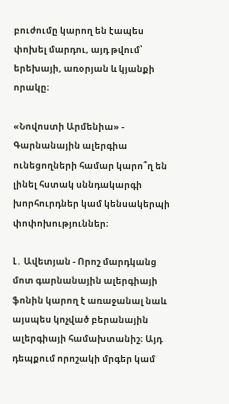բուժումը կարող են էապես փոխել մարդու, այդ թվում՝ երեխայի, առօրյան և կյանքի որակը։

«Նովոստի Արմենիա» - Գարնանային ալերգիա ունեցողների համար կարո՞ղ են լինել հստակ սննդակարգի խորհուրդներ կամ կենսակերպի փոփոխություններ։

Լ․ Ավետյան - Որոշ մարդկանց մոտ գարնանային ալերգիայի ֆոնին կարող է առաջանալ նաև այսպես կոչված բերանային ալերգիայի համախտանիշ։ Այդ դեպքում որոշակի մրգեր կամ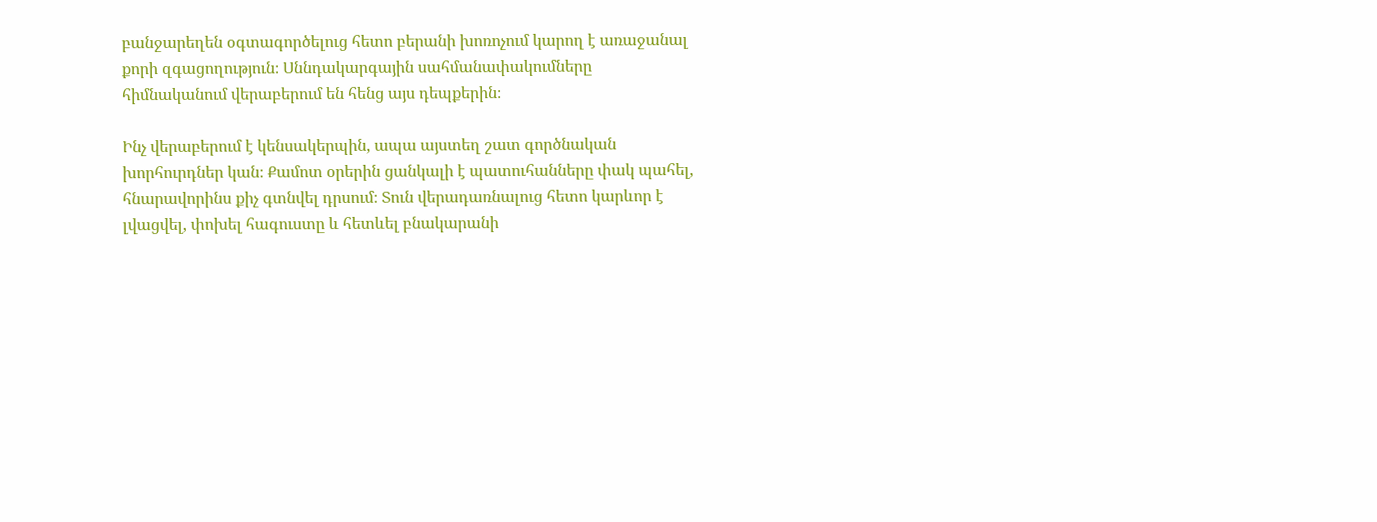բանջարեղեն օգտագործելուց հետո բերանի խոռոչում կարող է առաջանալ քորի զգացողություն։ Սննդակարգային սահմանափակումները հիմնականում վերաբերում են հենց այս դեպքերին։

Ինչ վերաբերում է կենսակերպին, ապա այստեղ շատ գործնական խորհուրդներ կան։ Քամոտ օրերին ցանկալի է պատուհանները փակ պահել, հնարավորինս քիչ գտնվել դրսում։ Տուն վերադառնալուց հետո կարևոր է լվացվել, փոխել հագուստը և հետևել բնակարանի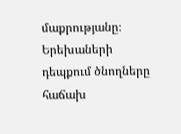մաքրությանը։ Երեխաների դեպքում ծնողները հաճախ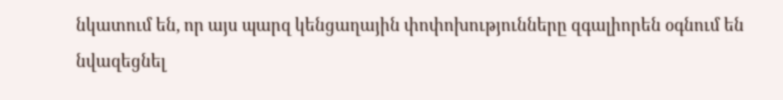նկատում են, որ այս պարզ կենցաղային փոփոխությունները զգալիորեն օգնում են նվազեցնել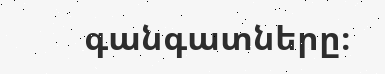գանգատները։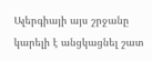Ալերգիայի այս շրջանը կարելի է անցկացնել շատ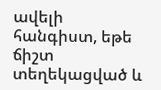ավելի հանգիստ, եթե ճիշտ տեղեկացված և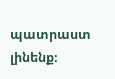պատրաստ լինենք։